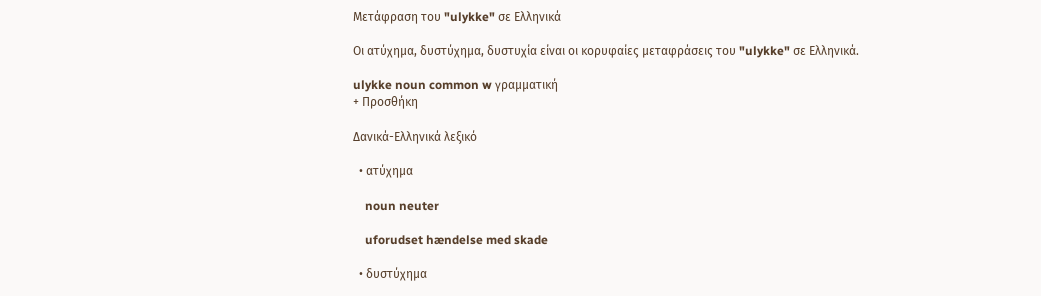Μετάφραση του "ulykke" σε Ελληνικά

Οι ατύχημα, δυστύχημα, δυστυχία είναι οι κορυφαίες μεταφράσεις του "ulykke" σε Ελληνικά.

ulykke noun common w γραμματική
+ Προσθήκη

Δανικά-Ελληνικά λεξικό

  • ατύχημα

    noun neuter

    uforudset hændelse med skade

  • δυστύχημα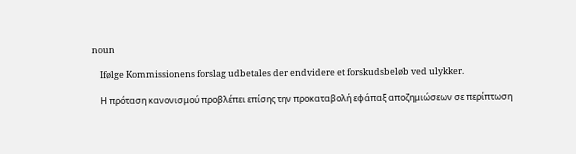noun

    Ifølge Kommissionens forslag udbetales der endvidere et forskudsbeløb ved ulykker.

    Η πρόταση κανονισμού προβλέπει επίσης την προκαταβολή εφάπαξ αποζημιώσεων σε περίπτωση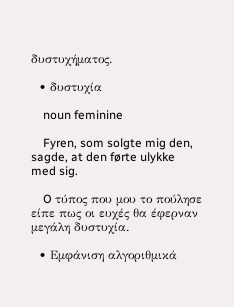δυστυχήματος.

  • δυστυχία

    noun feminine

    Fyren, som solgte mig den, sagde, at den førte ulykke med sig.

    O τύπος που μου το πούλησε είπε πως οι ευχές θα έφερναν μεγάλη δυστυχία.

  • Εμφάνιση αλγοριθμικά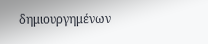δημιουργημένων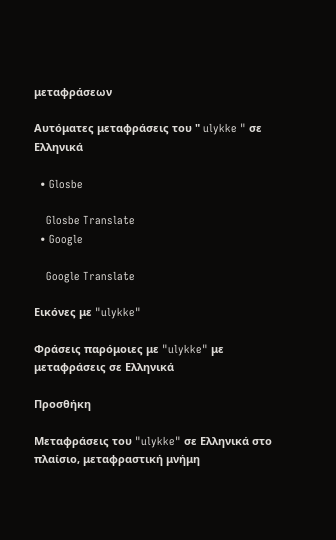μεταφράσεων

Αυτόματες μεταφράσεις του " ulykke " σε Ελληνικά

  • Glosbe

    Glosbe Translate
  • Google

    Google Translate

Εικόνες με "ulykke"

Φράσεις παρόμοιες με "ulykke" με μεταφράσεις σε Ελληνικά

Προσθήκη

Μεταφράσεις του "ulykke" σε Ελληνικά στο πλαίσιο, μεταφραστική μνήμη